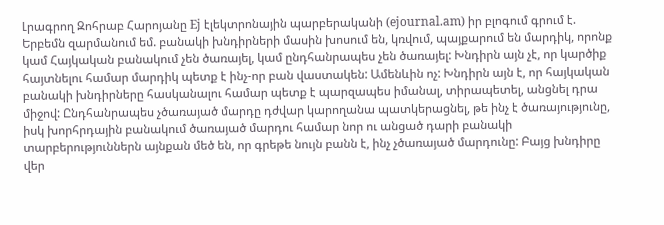Լրագրող Զոհրաբ Հարոյանը Ej էլեկտրոնային պարբերականի (ejournal.am) իր բլոգում գրում է.
Երբեմն զարմանում եմ. բանակի խնդիրների մասին խոսում են, կռվում, պայքարում են մարդիկ, որոնք կամ Հայկական բանակում չեն ծառայել, կամ ընդհանրապես չեն ծառայել: Խնդիրն այն չէ, որ կարծիք հայտնելու համար մարդիկ պետք է ինչ-որ բան վաստակեն: Ամենևին ոչ: Խնդիրն այն է, որ հայկական բանակի խնդիրները հասկանալու համար պետք է պարզապես իմանալ, տիրապետել, անցնել դրա միջով: Ընդհանրապես չծառայած մարդը դժվար կարողանա պատկերացնել, թե ինչ է ծառայությունը, իսկ խորհրդային բանակում ծառայած մարդու համար նոր ու անցած դարի բանակի տարբերություններն այնքան մեծ են, որ գրեթե նույն բանն է, ինչ չծառայած մարդունը: Բայց խնդիրը վեր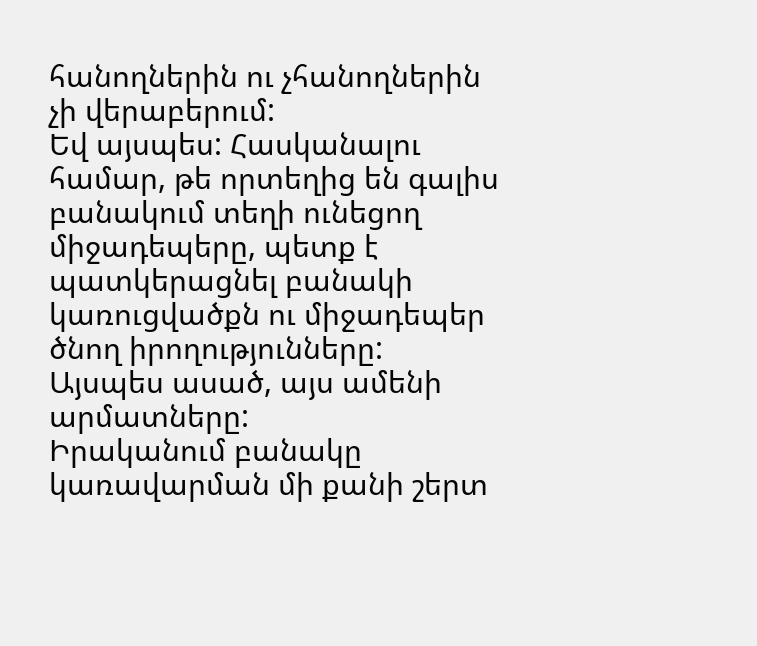հանողներին ու չհանողներին չի վերաբերում:
Եվ այսպես: Հասկանալու համար, թե որտեղից են գալիս բանակում տեղի ունեցող միջադեպերը, պետք է պատկերացնել բանակի կառուցվածքն ու միջադեպեր ծնող իրողությունները: Այսպես ասած, այս ամենի արմատները:
Իրականում բանակը կառավարման մի քանի շերտ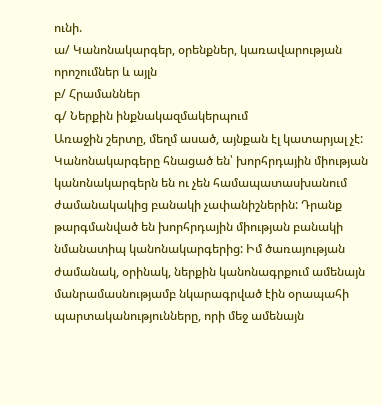ունի.
ա/ Կանոնակարգեր, օրենքներ, կառավարության որոշումներ և այլն
բ/ Հրամաններ
գ/ Ներքին ինքնակազմակերպում
Առաջին շերտը, մեղմ ասած, այնքան էլ կատարյալ չէ: Կանոնակարգերը հնացած են՝ խորհրդային միության կանոնակարգերն են ու չեն համապատասխանում ժամանակակից բանակի չափանիշներին: Դրանք թարգմանված են խորհրդային միության բանակի նմանատիպ կանոնակարգերից: Իմ ծառայության ժամանակ, օրինակ, ներքին կանոնագրքում ամենայն մանրամասնությամբ նկարագրված էին օրապահի պարտականությունները, որի մեջ ամենայն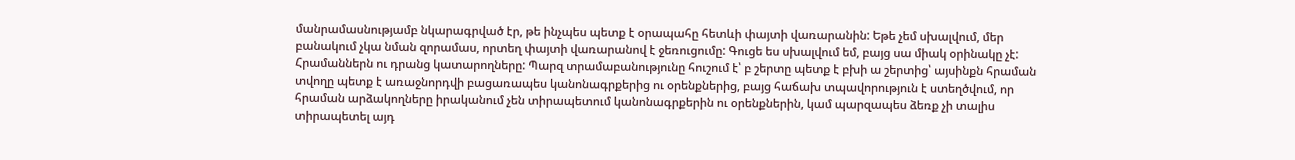մանրամասնությամբ նկարագրված էր, թե ինչպես պետք է օրապահը հետևի փայտի վառարանին: Եթե չեմ սխալվում, մեր բանակում չկա նման զորամաս, որտեղ փայտի վառարանով է ջեռուցումը: Գուցե ես սխալվում եմ, բայց սա միակ օրինակը չէ:
Հրամաններն ու դրանց կատարողները: Պարզ տրամաբանությունը հուշում է՝ բ շերտը պետք է բխի ա շերտից՝ այսինքն հրաման տվողը պետք է առաջնորդվի բացառապես կանոնագրքերից ու օրենքներից, բայց հաճախ տպավորություն է ստեղծվում, որ հրաման արձակողները իրականում չեն տիրապետում կանոնագրքերին ու օրենքներին, կամ պարզապես ձեռք չի տալիս տիրապետել այդ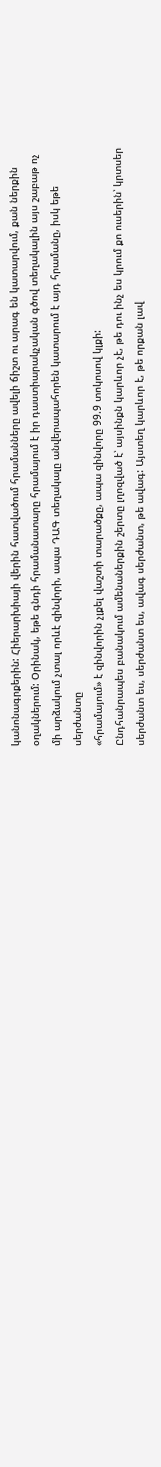կանոնագրքերին: Հիերարխիայի վերին հատվածում հրամանները ավելի ճիշտ ու արագ են կատարվում, քան ներքին օղակներում: Օրինակ, եթե գնդի հրամանատարը հրամայում է իր դաստիարակչական գծով տեղակալին այս շաբաթ ոչ մի արձակում չտալ որևէ զինվորի, ապա ԴԱԳ տեղակալը անվերապահորեն կատարում է այդ հրամանը, իսկ եթե սերժանտը
«հրամայում» է զինվորին չլքել վաշտի տարածքը, ապա զինվորը 99.9 տոկոսով կլքի:
Ընդհանրապես բանակում ամենաներքին շերտը լղոզված է՝ այսինքն կարևոր չէ, թե դու ինչ ես կրում քո ուսերին՝ կրտսեր սերժանտ ես, սերժանտ ես, ավագ սերժանտ, թե ավագ: Այստեղ կարևոր է, թե որքան լավ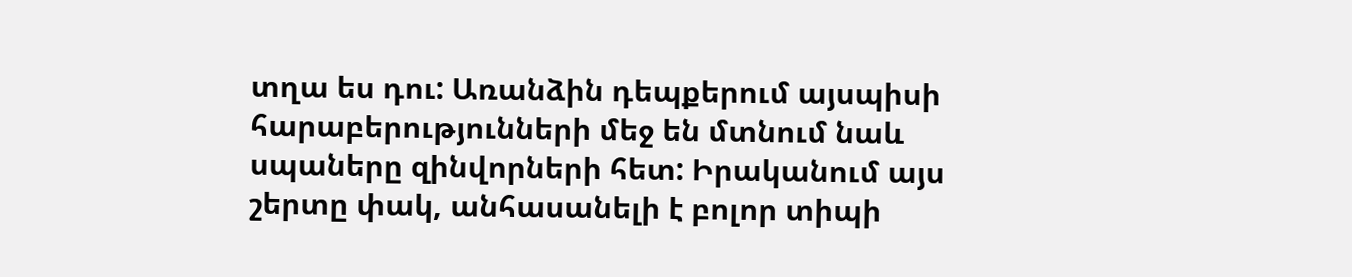տղա ես դու: Առանձին դեպքերում այսպիսի հարաբերությունների մեջ են մտնում նաև սպաները զինվորների հետ: Իրականում այս շերտը փակ, անհասանելի է բոլոր տիպի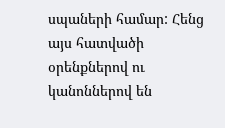սպաների համար: Հենց այս հատվածի օրենքներով ու կանոններով են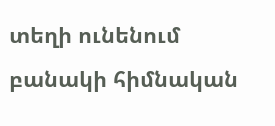տեղի ունենում բանակի հիմնական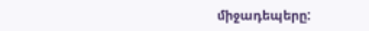միջադեպերը: